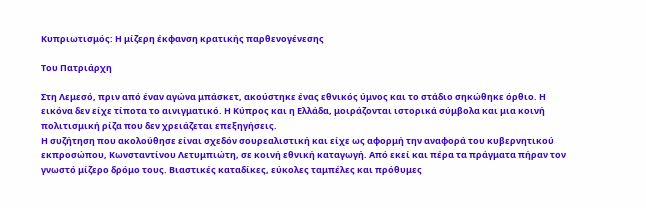Κυπριωτισμός: Η μίζερη έκφανση κρατικής παρθενογένεσης

Του Πατριάρχη

Στη Λεμεσό, πριν από έναν αγώνα μπάσκετ, ακούστηκε ένας εθνικός ύμνος και το στάδιο σηκώθηκε όρθιο. Η εικόνα δεν είχε τίποτα το αινιγματικό. Η Κύπρος και η Ελλάδα, μοιράζονται ιστορικά σύμβολα και μια κοινή πολιτισμική ρίζα που δεν χρειάζεται επεξηγήσεις.
Η συζήτηση που ακολούθησε είναι σχεδόν σουρεαλιστική και είχε ως αφορμή την αναφορά του κυβερνητικού εκπροσώπου, Κωνσταντίνου Λετυμπιώτη, σε κοινή εθνική καταγωγή. Από εκεί και πέρα τα πράγματα πήραν τον γνωστό μίζερο δρόμο τους. Βιαστικές καταδίκες, εύκολες ταμπέλες και πρόθυμες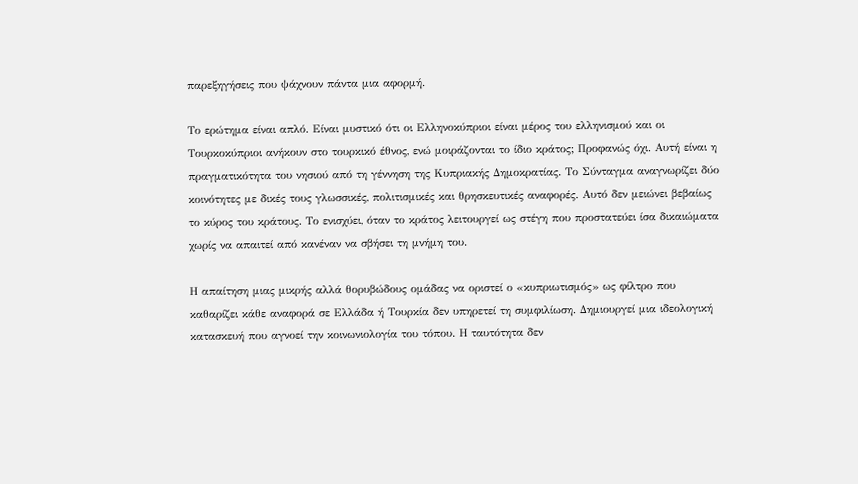παρεξηγήσεις που ψάχνουν πάντα μια αφορμή.

Το ερώτημα είναι απλό. Είναι μυστικό ότι οι Ελληνοκύπριοι είναι μέρος του ελληνισμού και οι Τουρκοκύπριοι ανήκουν στο τουρκικό έθνος, ενώ μοιράζονται το ίδιο κράτος; Προφανώς όχι. Αυτή είναι η πραγματικότητα του νησιού από τη γέννηση της Κυπριακής Δημοκρατίας. Το Σύνταγμα αναγνωρίζει δύο κοινότητες με δικές τους γλωσσικές, πολιτισμικές και θρησκευτικές αναφορές. Αυτό δεν μειώνει βεβαίως το κύρος του κράτους. Το ενισχύει, όταν το κράτος λειτουργεί ως στέγη που προστατεύει ίσα δικαιώματα χωρίς να απαιτεί από κανέναν να σβήσει τη μνήμη του.

Η απαίτηση μιας μικρής αλλά θορυβώδους ομάδας να οριστεί ο «κυπριωτισμός» ως φίλτρο που καθαρίζει κάθε αναφορά σε Ελλάδα ή Τουρκία δεν υπηρετεί τη συμφιλίωση. Δημιουργεί μια ιδεολογική κατασκευή που αγνοεί την κοινωνιολογία του τόπου. Η ταυτότητα δεν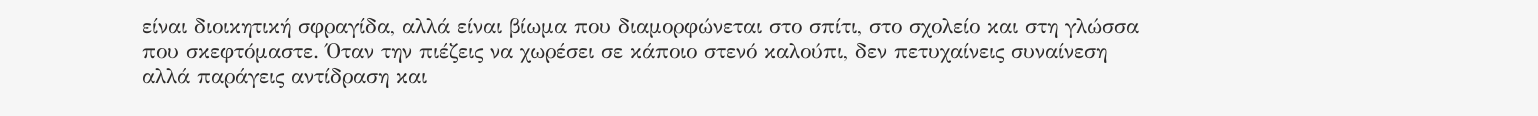είναι διοικητική σφραγίδα, αλλά είναι βίωμα που διαμορφώνεται στο σπίτι, στο σχολείο και στη γλώσσα που σκεφτόμαστε. Όταν την πιέζεις να χωρέσει σε κάποιο στενό καλούπι, δεν πετυχαίνεις συναίνεση αλλά παράγεις αντίδραση και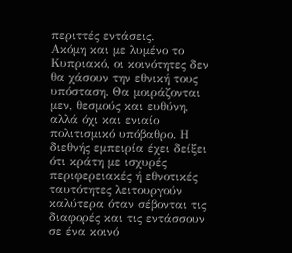περιττές εντάσεις.
Ακόμη και με λυμένο το Κυπριακό, οι κοινότητες δεν θα χάσουν την εθνική τους υπόσταση. Θα μοιράζονται μεν, θεσμούς και ευθύνη, αλλά όχι και ενιαίο πολιτισμικό υπόβαθρο. Η διεθνής εμπειρία έχει δείξει ότι κράτη με ισχυρές περιφερειακές ή εθνοτικές ταυτότητες λειτουργούν καλύτερα όταν σέβονται τις διαφορές και τις εντάσσουν σε ένα κοινό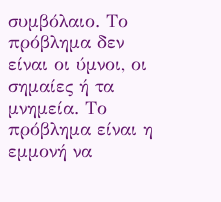συμβόλαιο. Το πρόβλημα δεν είναι οι ύμνοι, οι σημαίες ή τα μνημεία. Το πρόβλημα είναι η εμμονή να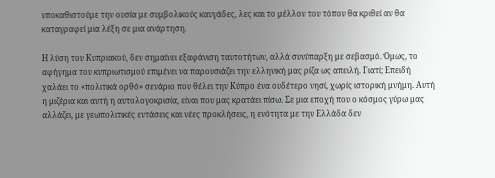υποκαθιστούμε την ουσία με συμβολικούς καυγάδες, λες και το μέλλον του τόπου θα κριθεί αν θα καταγραφεί μια λέξη σε μια ανάρτηση.

Η λύση του Κυπριακού, δεν σημαίνει εξαφάνιση ταυτοτήτων, αλλά συνύπαρξη με σεβασμό. Όμως, το αφήγημα του κυπριωτισμού επιμένει να παρουσιάζει την ελληνική μας ρίζα ως απειλή. Γιατί; Επειδή χαλάει το «πολιτικά ορθό» σενάριο που θέλει την Κύπρο ένα ουδέτερο νησί, χωρίς ιστορική μνήμη. Αυτή η μιζέρια και αυτή η αυτολογοκρισία, είναι που μας κρατάει πίσω. Σε μια εποχή που ο κόσμος γύρω μας αλλάζει, με γεωπολιτικές εντάσεις και νέες προκλήσεις, η ενότητα με την Ελλάδα δεν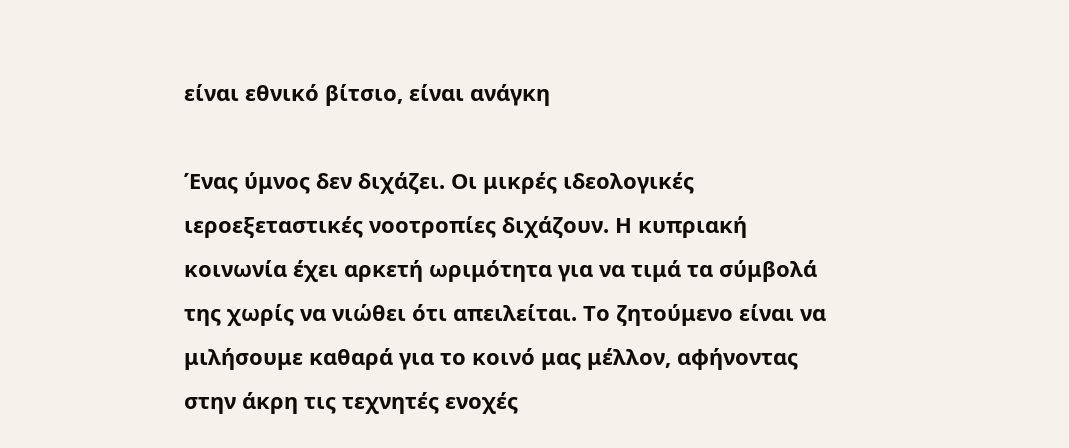είναι εθνικό βίτσιο, είναι ανάγκη

Ένας ύμνος δεν διχάζει. Οι μικρές ιδεολογικές ιεροεξεταστικές νοοτροπίες διχάζουν. Η κυπριακή κοινωνία έχει αρκετή ωριμότητα για να τιμά τα σύμβολά της χωρίς να νιώθει ότι απειλείται. Το ζητούμενο είναι να μιλήσουμε καθαρά για το κοινό μας μέλλον, αφήνοντας στην άκρη τις τεχνητές ενοχές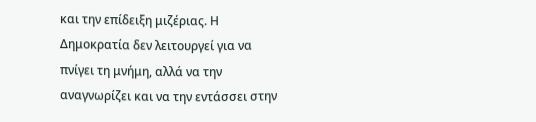και την επίδειξη μιζέριας. Η Δημοκρατία δεν λειτουργεί για να πνίγει τη μνήμη, αλλά να την αναγνωρίζει και να την εντάσσει στην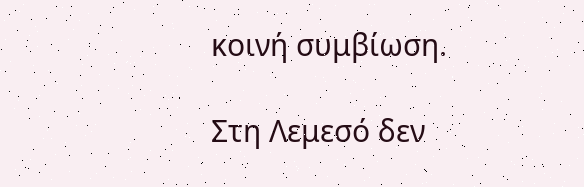κοινή συμβίωση.

Στη Λεμεσό δεν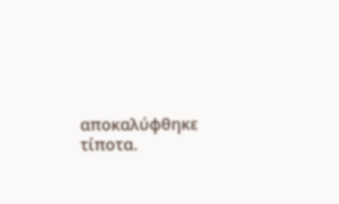αποκαλύφθηκε τίποτα.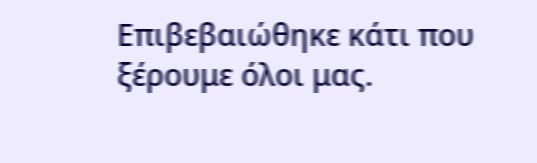Επιβεβαιώθηκε κάτι που ξέρουμε όλοι μας.